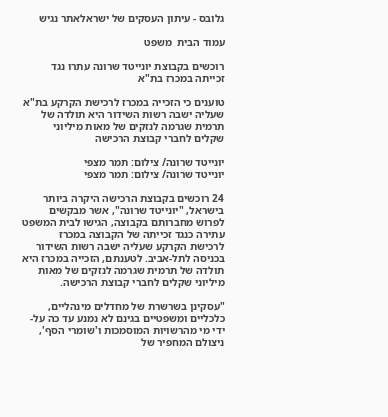גלובס - עיתון העסקים של ישראלאתר נגיש

עמוד הבית  משפט

רוכשים בקבוצת יונייטד שרונה עתרו נגד זכייתה במכרז בת"א

טוענים כי הזכייה במכרז לרכישת הקרקע בת"א שעליה ישבה רשות השידור היא תולדה של תרמית שגרמה לנזקים של מאות מיליוני שקלים לחברי קבוצת הרכישה

יונייטד שרונה/ צילום: תמר מצפי
יונייטד שרונה/ צילום: תמר מצפי

24 רוכשים בקבוצת הרכישה היקרה ביותר בישראל, "יונייטד שרונה", אשר מבקשים לפרוש מחברותם בקבוצה, הגישו לבית המשפט עתירה כנגד זכייתה של הקבוצה במכרז לרכישת הקרקע שעליה ישבה רשות השידור בכניסה לתל-אביב. לטענתם, הזכייה במכרז היא תולדה של תרמית שגרמה לנזקים של מאות מיליוני שקלים לחברי קבוצת הרכישה.

"עסקינן בשרשרת של מחדלים מינהליים, כלכליים ומשפטיים בגינם לא נמנע עד כה על-ידי מי מהרשויות המוסמכות ו'שומרי הסף', ניצולם המחפיר של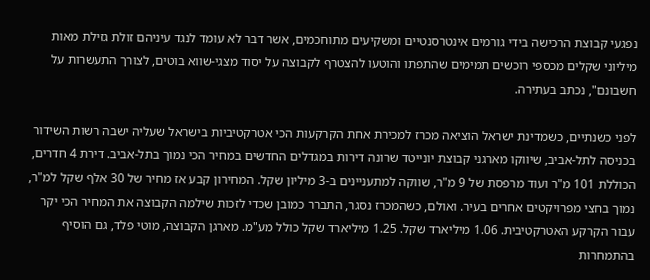נפגעי קבוצת הרכישה בידי גורמים אינטרסנטיים ומשקיעים מתוחכמים, אשר דבר לא עומד לנגד עיניהם זולת גזילת מאות מיליוני שקלים מכספי רוכשים תמימים שהתפתו והוטעו להצטרף לקבוצה על יסוד מצגי-שווא בוטים, לצורך התעשרות על חשבונם", נכתב בעתירה.

לפני כשנתיים, כשמדינת ישראל הוציאה מכרז למכירת אחת הקרקעות הכי אטרקטיביות בישראל שעליה ישבה רשות השידור בכניסה לתל-אביב, שיווקו מארגני קבוצת יונייטד שרונה דירות במגדלים החדשים במחיר הכי נמוך בתל-אביב. דירת 4 חדרים, הכוללת 101 מ"ר ועוד מרפסת של 9 מ"ר, שווקה למתעניינים ב-3 מיליון שקל. המחירון קבע אז מחיר של 30 אלף שקל למ"ר, נמוך בחצי מפרויקטים אחרים בעיר. ואולם, כשהמכרז נסגר, התברר כמובן שכדי לזכות שילמה הקבוצה את המחיר הכי יקר עבור הקרקע האטרקטיבית. 1.06 מיליארד שקל. 1.25 מיליארד שקל כולל מע"מ. מארגן הקבוצה, מוטי פלד, גם הוסיף בהתמחרות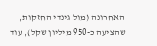האחרונה (מול גינדי החזקות, שהציעה כ-950 מיליון שקל), עוד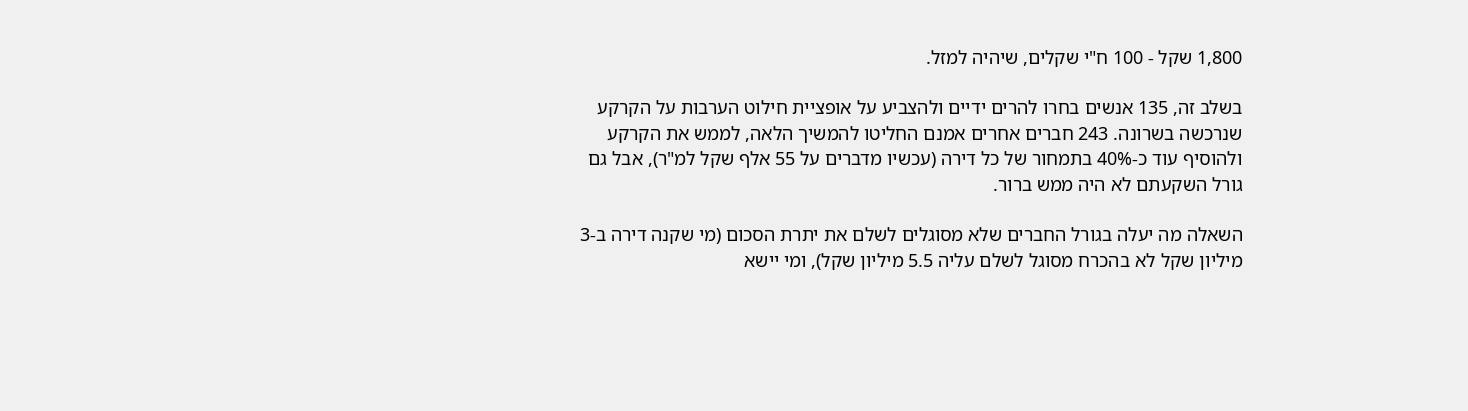1,800 שקל - 100 ח"י שקלים, שיהיה למזל.

בשלב זה, 135 אנשים בחרו להרים ידיים ולהצביע על אופציית חילוט הערבות על הקרקע שנרכשה בשרונה. 243 חברים אחרים אמנם החליטו להמשיך הלאה, לממש את הקרקע ולהוסיף עוד כ-40% בתמחור של כל דירה (עכשיו מדברים על 55 אלף שקל למ"ר), אבל גם גורל השקעתם לא היה ממש ברור.

השאלה מה יעלה בגורל החברים שלא מסוגלים לשלם את יתרת הסכום (מי שקנה דירה ב-3 מיליון שקל לא בהכרח מסוגל לשלם עליה 5.5 מיליון שקל), ומי יישא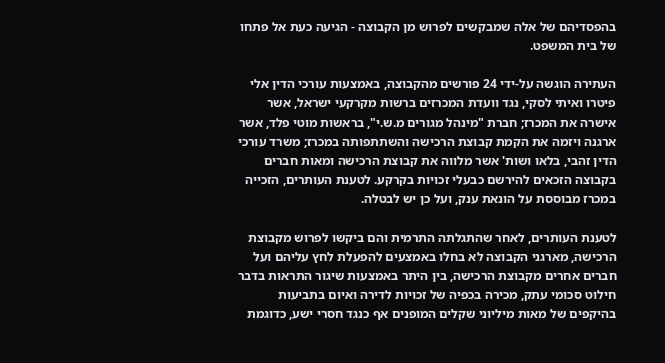בהפסדיהם של אלה שמבקשים לפרוש מן הקבוצה - הגיעה כעת אל פתחו של בית המשפט.

העתירה הוגשה על-ידי 24 פורשים מהקבוצה, באמצעות עורכי הדין אלי פיטרו ואיתי לסקי, נגד וועדת המכרזים ברשות מקרקעי ישראל, אשר אישרה את המכרז; חברת "מינהל מגורים מ.ש.י", בראשות מוטי פלד, אשר ארגנה ויזמה את הקמת קבוצת הרכישה והשתתפותה במכרז; משרד עורכי הדין זהבי, בלאו ושות' אשר מלווה את קבוצת הרכישה ומאות חברים בקבוצה הזכאים להירשם כבעלי זכויות בקרקע. לטענת העותרים, הזכייה במכרז מבוססת על הונאת ענק, ועל כן יש לבטלה.

לטענת העותרים, לאחר שהתגלתה התרמית והם ביקשו לפרוש מקבוצת הרכישה, מארגני הקבוצה לא בחלו באמצעים להפעלת לחץ עליהם ועל חברים אחרים מקבוצת הרכישה, בין היתר באמצעות שיגור התראות בדבר חילוט סכומי עתק, מכירה בכפיה של זכויות לדירה ואיום בתביעות בהיקפים של מאות מיליוני שקלים המופנים אף כנגד חסרי ישע, כדוגמת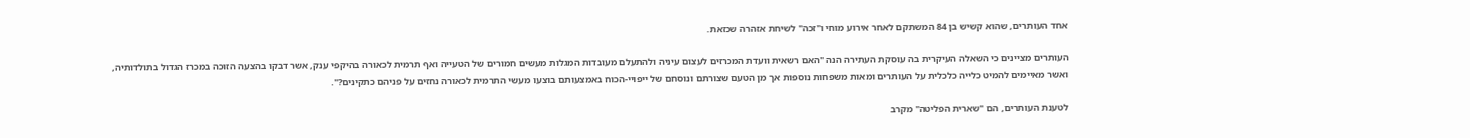אחד העותרים, שהוא קשיש בן 84 המשתקם לאחר אירוע מוחי ו"זכה" לשיחת אזהרה שכזאת.

העותרים מציינים כי השאלה העיקרית בה עוסקת העתירה הנה "האם רשאית וועדת המכרזים לעצום עיניה ולהתעלם מעובדות המגלות מעשים חמורים של הטעייה ואף תרמית לכאורה בהיקפי ענק, אשר דבקו בהצעה הזוכה במכרז הגדול בתולדותיה, ואשר מאיימים להמיט כלייה כלכלית על העותרים ומאות משפחות נוספות אך מן הטעם שצורתם ונוסחם של ייפויי-הכוח באמצעותם בוצעו מעשי התרמית לכאורה נחזים על פניהם כתקינים?".

לטענת העותרים, הם "שארית הפליטה" מקרב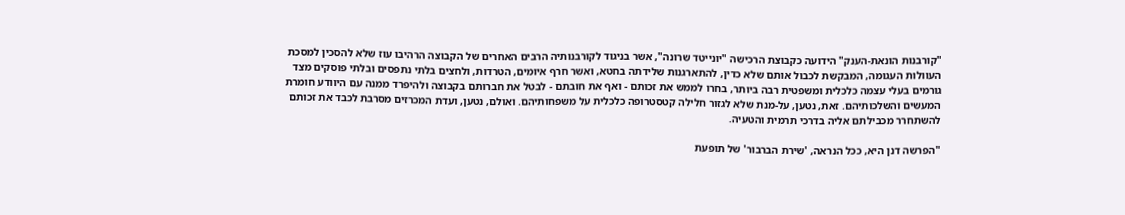"קורבנות הונאת-הענק" הידועה כקבוצת הרכישה "יונייטד שרונה", אשר בניגוד לקורבנותיה הרבים האחרים של הקבוצה הרהיבו עוז שלא להסכין למסכת העוולות העגומה, המבקשת לכבול אותם שלא כדין, להתארגנות שלידתה בחטא, ואשר חרף איומים, הטרדות, ולחצים בלתי נתפסים ובלתי פוסקים מצד גורמים בעלי עצמה כלכלית ומשפטית רבה ביותר, בחרו לממש את זכותם - ואף את חובתם - לבטל את חברותם בקבוצה ולהיפרד ממנה עם היוודע חומרת המעשים והשלכותיהם. זאת, נטען, על-מנת שלא לגזור חלילה קטסטרופה כלכלית על משפחותיהם. ואולם, נטען, ועדת המכרזים מסרבת לכבד את זכותם להשתחרר מכבילתם אליה בדרכי תרמית והטעיה.

"הפרשה דנן היא, ככל הנראה, 'שירת הברבור' של תופעת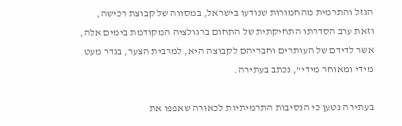הגזל והתרמית מהחמורות שנודעו בישראל, במסווה של קבוצת רכישה, וזאת ערב הסדרתו התחיקתית של התחום ברגולציה המקודמת בימים אלה, אשר לדידם של העותרים וחבריהם לקבוצה היא, למרבית הצער, בגדר מעט מידי ומאוחר מידי", נכתב בעתירה.

בעתירה נטען כי הנסיבות התרמיתיות לכאורה שאפפו את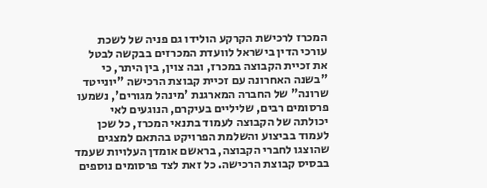המכרז לרכישת הקרקע הולידו גם פניה של לשכת עורכי הדין בישראל לוועדת המכרזים בבקשה לבטל את זכיית הקבוצה במכרז, ובה צוין, בין היתר, כי "בשנה האחרונה עם זכיית קבוצת הרכישה "יונייטד שרונה" של החברה המארגנת 'מינהל מגורים', נשמעו פרסומים רבים, שליליים בעיקרם, הנוגעים לאי יכולתה של הקבוצה לעמוד בתנאי המכרז, כל שכן לעמוד בביצוע והשלמת הפרויקט בהתאם למצגים שהוצגו לחברי הקבוצה, בראשם אומדן העלויות שעמד בבסיס קבוצת הרכישה. כל זאת לצד פרסומים נוספים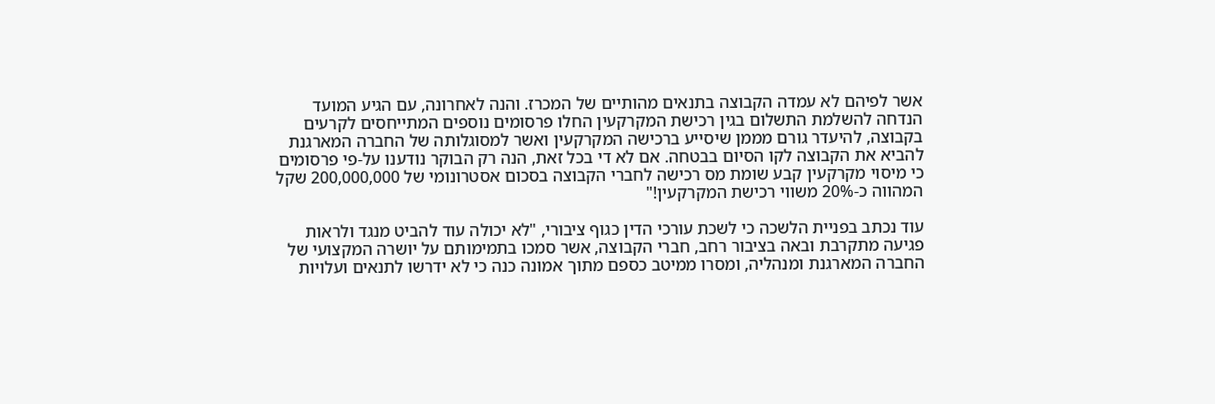אשר לפיהם לא עמדה הקבוצה בתנאים מהותיים של המכרז. והנה לאחרונה, עם הגיע המועד הנדחה להשלמת התשלום בגין רכישת המקרקעין החלו פרסומים נוספים המתייחסים לקרעים בקבוצה, להיעדר גורם מממן שיסייע ברכישה המקרקעין ואשר למסוגלותה של החברה המארגנת להביא את הקבוצה לקו הסיום בבטחה. אם לא די בכל זאת, הנה רק הבוקר נודענו על-פי פרסומים כי מיסוי מקרקעין קבע שומת מס רכישה לחברי הקבוצה בסכום אסטרונומי של 200,000,000 שקל המהווה כ-20% משווי רכישת המקרקעין!"

עוד נכתב בפניית הלשכה כי לשכת עורכי הדין כגוף ציבורי, "לא יכולה עוד להביט מנגד ולראות פגיעה מתקרבת ובאה בציבור רחב, חברי הקבוצה, אשר סמכו בתמימותם על יושרה המקצועי של החברה המארגנת ומנהליה, ומסרו ממיטב כספם מתוך אמונה כנה כי לא ידרשו לתנאים ועלויות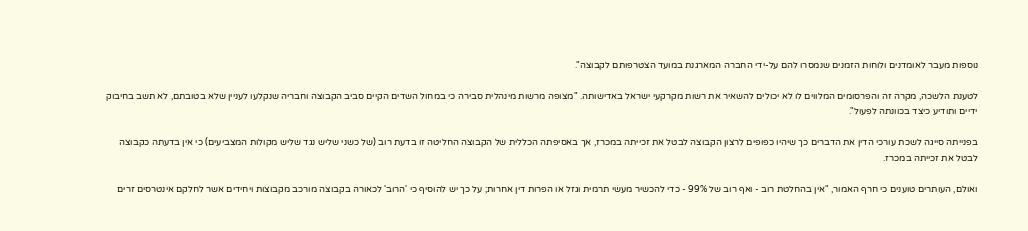נוספות מעבר לאומדנים ולוחות הזמנים שנמסרו להם על-ידי החברה המארגנת במועד הצטרפותם לקבוצה".

לטענת הלשכה, מקרה זה והפרסומים המלווים לו לא יכולים להשאיר את רשות מקרקעי ישראל באדישותה. "מצופה מרשות מינהלית סבירה כי במחול השדים הקיים סביב הקבוצה וחבריה שנקלעו לעניין שלא בטובתם, לא תשב בחיבוק ידיים ותודיע כיצד בכוונתה לפעול".

בפנייתה סייגה לשכת עורכי הדין את הדברים כך שיהיו כפופים לרצון הקבוצה לבטל את זכייתה במכרז, אך באסיפתה הכללית של הקבוצה החליטה זו בדעת רוב (של כשני שליש נגד שליש מקולות המצביעים) כי אין בדעתה כקבוצה לבטל את זכייתה במכרז.

ואולם, העותרים טוענים כי חרף האמור, "אין בהחלטת רוב - ואף רוב של 99% - כדי להכשיר מעשי תרמית וגזל או הפרות דין אחרות; על כך יש להוסיף כי 'הרוב' לכאורה בקבוצה מורכב מקבוצות ויחידים אשר לחלקם אינטרסים זרים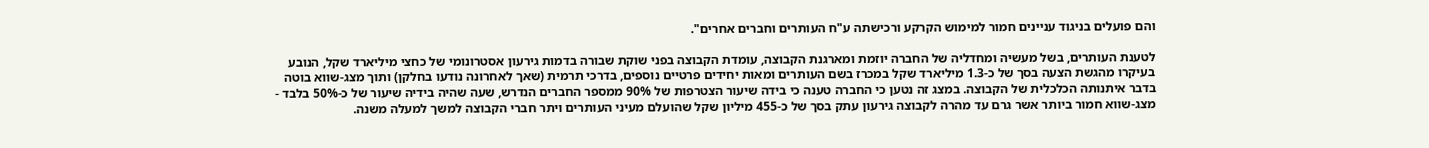והם פועלים בניגוד עניינים חמור למימוש הקרקע ורכישתה ע"ח העותרים וחברים אחרים".

לטענת העותרים, בשל מעשיה ומחדליה של החברה יוזמת ומארגנת הקבוצה, עומדת הקבוצה בפני שוקת שבורה בדמות גירעון אסטרונומי של כחצי מיליארד שקל, הנובע בעיקרו מהגשת הצעה בסך של כ-1.3 מיליארד שקל במכרז בשם העותרים ומאות יחידים פרטיים נוספים, בדרכי תרמית (שאך לאחרונה נודעו בחלקן) ותוך מצג-שווא בוטה בדבר איתנותה הכלכלית של הקבוצה. במצג זה נטען כי החברה טענה כי בידה שיעור הצטרפות של 90% ממספר החברים הנדרש, שעה שהיה בידיה שיעור של כ-50% בלבד - מצג-שווא חמור ביותר אשר גרם עד מהרה לקבוצה גירעון עתק בסך של כ-455 מיליון שקל שהועלם מעיני העותרים ויתר חברי הקבוצה למשך למעלה משנה.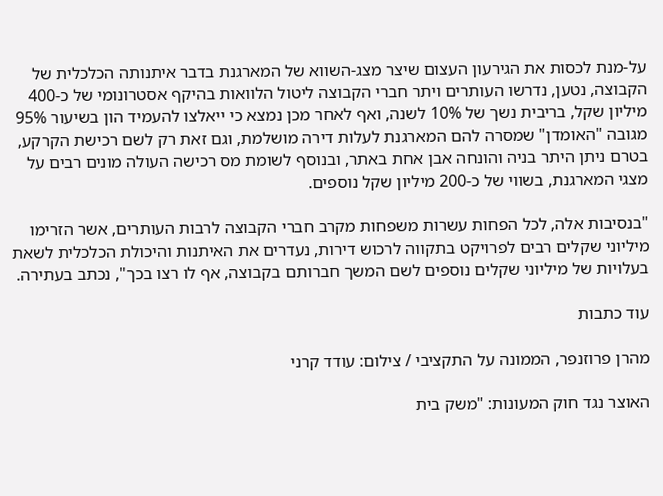על-מנת לכסות את הגירעון העצום שיצר מצג-השווא של המארגנת בדבר איתנותה הכלכלית של הקבוצה, נטען, נדרשו העותרים ויתר חברי הקבוצה ליטול הלוואות בהיקף אסטרונומי של כ-400 מיליון שקל, בריבית נשך של 10% לשנה, ואף לאחר מכן נמצא כי ייאלצו להעמיד הון בשיעור 95% מגובה "האומדן" שמסרה להם המארגנת לעלות דירה מושלמת, וגם זאת רק לשם רכישת הקרקע, בטרם ניתן היתר בניה והונחה אבן אחת באתר, ובנוסף לשומת מס רכישה העולה מונים רבים על מצגי המארגנת, בשווי של כ-200 מיליון שקל נוספים.

"בנסיבות אלה, לכל הפחות עשרות משפחות מקרב חברי הקבוצה לרבות העותרים, אשר הזרימו מיליוני שקלים רבים לפרויקט בתקווה לרכוש דירות, נעדרים את האיתנות והיכולת הכלכלית לשאת בעלויות של מיליוני שקלים נוספים לשם המשך חברותם בקבוצה, אף לו רצו בכך", נכתב בעתירה.

עוד כתבות

מהרן פרוזנפר, הממונה על התקציבי / צילום: עודד קרני

האוצר נגד חוק המעונות: "משק בית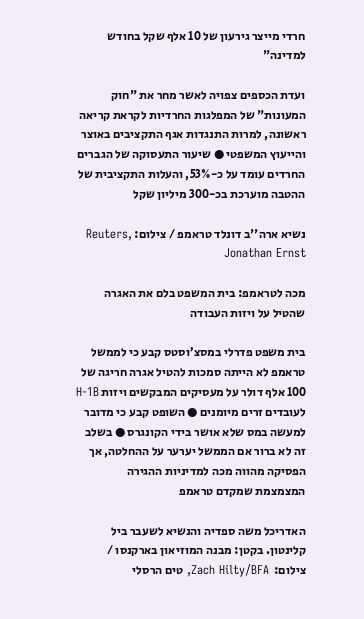חרדי מייצר גירעון של 10 אלף שקל בחודש למדינה"

ועדת הכספים צפויה לאשר מחר את "חוק המעונות" של המפלגות החרדיות לקראת קריאה ראשונה, למרות התנגדות אגף התקציבים באוצר והייעוץ המשפטי ● שיעור התעסוקה של הגברים החרדים עומד על כ-53%, והעלות התקציבית של ההטבה מוערכת בכ-300 מיליון שקל

נשיא ארה''ב דונלד טראמפ / צילום: Reuters, Jonathan Ernst

מכה לטראמפ: בית המשפט בלם את האגרה שהטיל על ויזות העבודה

בית משפט פדרלי במסצ’וסטס קבע כי לממשל טראמפ לא הייתה סמכות להטיל אגרה חריגה של 100 אלף דולר על מעסיקים המבקשים ויזות H-1B לעובדים זרים מיומנים ● השופט קבע כי מדובר למעשה במס שלא אושר בידי הקונגרס ● בשלב זה לא ברור אם הממשל יערער על ההחלטה, אך הפסיקה מהווה מכה למדיניות ההגירה המצמצמת שמקדם טראמפ

האדריכל משה ספדיה והנשיא לשעבר ביל קלינטון. בקטן: מבנה המוזיאון בארקנסו / צילום:  Zach Hilty/BFA, טים הרסלי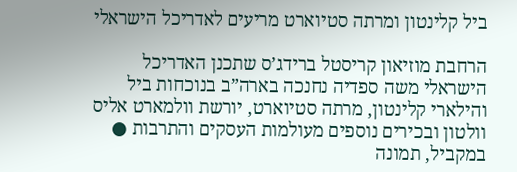ביל קלינטון ומרתה סטיוארט מריעים לאדריכל הישראלי

הרחבת מוזיאון קריסטל ברידג’ס שתכנן האדריכל הישראלי משה ספדיה נחנכה בארה”ב בנוכחות ביל והילארי קלינטון, מרתה סטיוארט, יורשת וולמארט אליס וולטון ובכירים נוספים מעולמות העסקים והתרבות ● במקביל, תמונה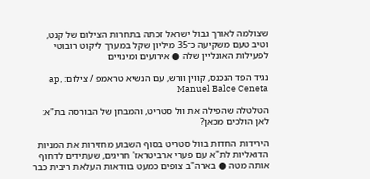שצולמה לאורך גבול ישראל זכתה בתחרות הצילום של קנט, וטיב טעם משקיעה כ־35 מיליון שקל במערך ליקוט רובוטי לפעילות האונליין שלה ● אירועים ומינויים

נגיד הפד הנכנס, קווין וורש, עם הנשיא טראמפ / צילום: ap, Manuel Balce Ceneta

הטלטלה שהפילה את וול סטריט, והמבחן של הבורסה בת"א: לאן הולכים מכאן?

הירידות החדות בוול סטריט בסוף השבוע מחזירות את המניות הדואליות לת"א עם פערי ארביטראז' חריגים, שעתידים לדחוף אותה מטה ● בארה"ב צופים כמעט בוודאות העלאת ריבית כבר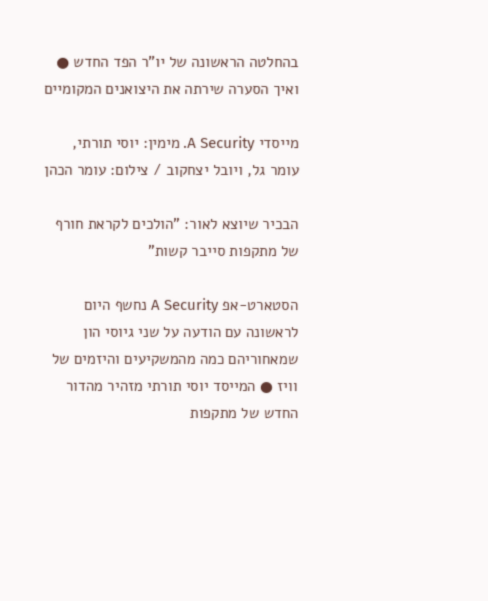בהחלטה הראשונה של יו"ר הפד החדש ● ואיך הסערה שירתה את היצואנים המקומיים

מייסדי A Security. מימין: יוסי תורתי, עומר גל, ויובל יצחקוב / צילום: עומר הכהן

הבכיר שיוצא לאור: "הולכים לקראת חורף של מתקפות סייבר קשות"

הסטארט-אפ A Security נחשף היום לראשונה עם הודעה על שני גיוסי הון שמאחוריהם כמה מהמשקיעים והיזמים של וויז ● המייסד יוסי תורתי מזהיר מהדור החדש של מתקפות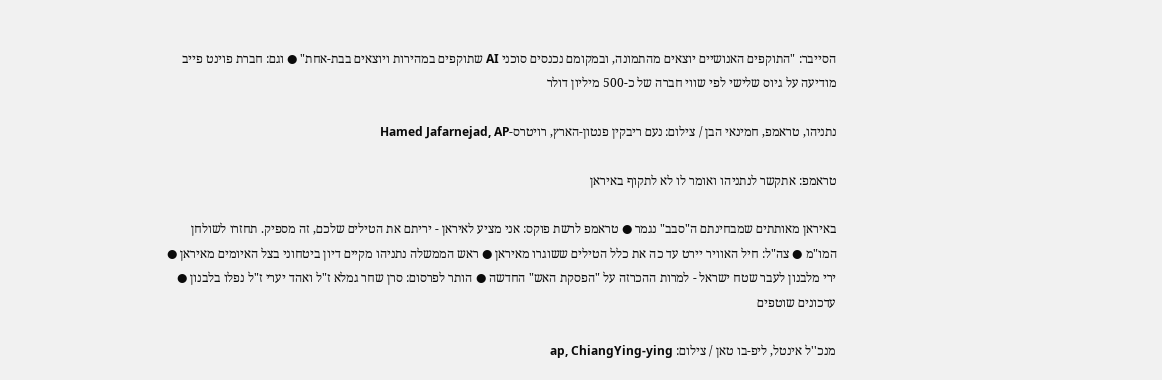הסייבר: "התוקפים האנושיים יוצאים מהתמונה, ובמקומם נכנסים סוכני AI שתוקפים במהירות ויוצאים בבת-אחת" ● וגם: חברת פוינט פייב מודיעה על גיוס שלישי לפי שווי חברה של כ-500 מיליון דולר

נתניהו, טראמפ, חמינאי הבן / צילום: נעם ריבקין פנטון-הארץ, רויטרס-Hamed Jafarnejad, AP

טראמפ: אתקשר לנתניהו ואומר לו לא לתקוף באיראן

באיראן מאותתים שמבחינתם ה"סבב" נגמר ● טראמפ לרשת פוקס: אני מציע לאיראן - יריתם את הטילים שלכם, זה מספיק. תחזרו לשולחן המו"מ ● צה"ל: חיל האוויר יירט עד כה את כלל הטילים ששוגרו מאיראן ● ראש הממשלה נתניהו מקיים דיון ביטחוני בצל האיומים מאיראן ● ירי מלבנון לעבר שטח ישראל - למרות ההכרזה על "הפסקת האש" החדשה ● הותר לפרסום: סרן שחר גמלא ז"ל ואהד יערי ז"ל נפלו בלבנון ● עדכונים שוטפים

מנכ''ל אינטל, ליפ-בו טאן / צילום: ap, ChiangYing-ying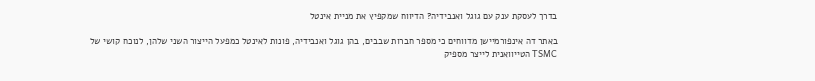בדרך לעסקת ענק עם גוגל ואנבידיה? הדיווח שמקפיץ את מניית אינטל

באתר דה אינפורמיישן מדווחים כי מספר חברות שבבים, בהן גוגל ואנבידיה, פונות לאינטל כמפעל הייצור השני שלהן, לנוכח קושי של TSMC הטייוואנית לייצר מספיק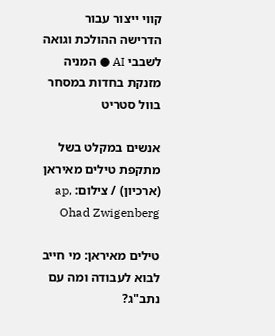קווי ייצור עבור הדרישה ההולכת וגואה לשבבי AI ● המניה מזנקת בחדות במסחר בוול סטריט

אנשים במקלט בשל מתקפת טילים מאיראן (ארכיון) / צילום: ap, Ohad Zwigenberg

טילים מאיראן: מי חייב לבוא לעבודה ומה עם נתב"ג?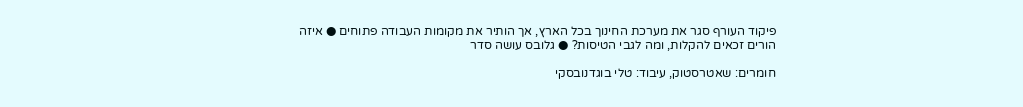פיקוד העורף סגר את מערכת החינוך בכל הארץ, אך הותיר את מקומות העבודה פתוחים ● איזה הורים זכאים להקלות, ומה לגבי הטיסות? ● גלובס עושה סדר

חומרים: שאטרסטוק, עיבוד: טלי בוגדנובסקי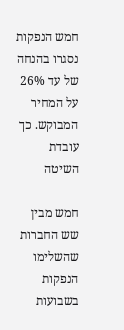חמש הנפקות נסגרו בהנחה של עד 26% על המחיר המבוקש. כך עובדת השיטה

חמש מבין שש החברות שהשלימו הנפקות בשבועות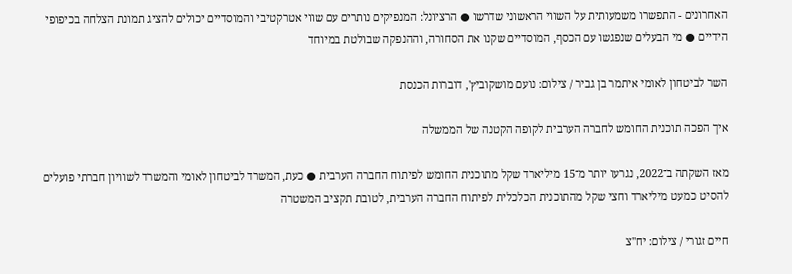האחרונים - התפשרו משמעותית על השווי הראשוני שדרשו ● הרציונל: המנפיקים נותרים עם שווי אטרקטיבי והמוסדיים יכולים להציג תמונת הצלחה בכיפופי הידיים ● מי הבעלים שנפגשו עם הכסף, המוסדיים שקנו את הסחורה, וההנפקה שבולטת במיוחד

השר לביטחון לאומי איתמר בן גביר / צילום: נועם מושקוביץ', דוברות הכנסת

איך הפכה תוכנית החומש לחברה הערבית לקופה הקטנה של הממשלה

מאז השקתה ב־2022, נגרעו יותר מ־15 מיליארד שקל מתוכנית החומש לפיתוח החברה הערבית ● כעת, המשרד לביטחון לאומי והמשרד לשוויון חברתי פועלים להסיט כמעט מיליארד וחצי שקל מהתוכנית הכלכלית לפיתוח החברה הערבית, לטובת תקציב המשטרה

חיים זגורי / צילום: יח''צ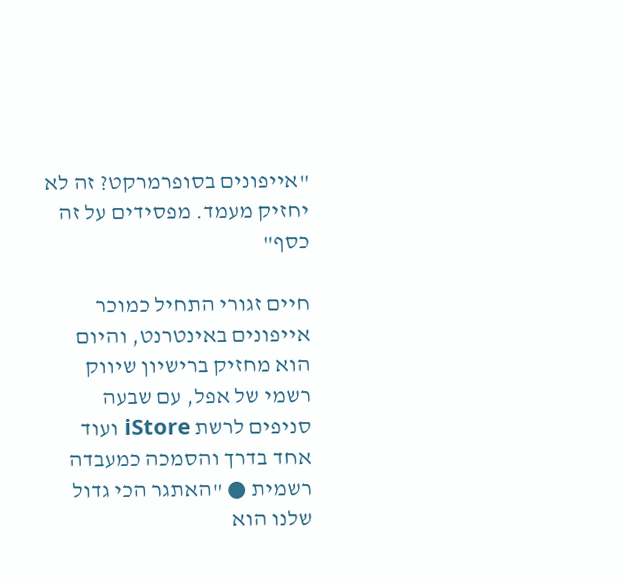"אייפונים בסופרמרקט? זה לא יחזיק מעמד. מפסידים על זה כסף"

חיים זגורי התחיל כמוכר אייפונים באינטרנט, והיום הוא מחזיק ברישיון שיווק רשמי של אפל, עם שבעה סניפים לרשת iStore ועוד אחד בדרך והסמכה כמעבדה רשמית ● "האתגר הכי גדול שלנו הוא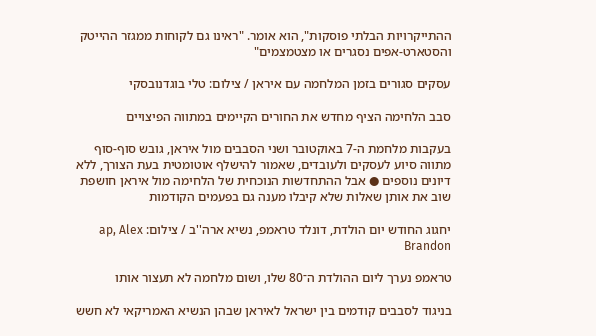ההתייקרויות הבלתי פוסקות", הוא אומר. "ראינו גם לקוחות ממגזר ההייטק והסטארט-אפים נסגרים או מצטמצמים"

עסקים סגורים בזמן המלחמה עם איראן / צילום: טלי בוגדנובסקי

סבב הלחימה הציף מחדש את החורים הקיימים במתווה הפיצויים

בעקבות מלחמת ה-7 באוקטובר ושני הסבבים מול איראן, גובש סוף-סוף מתווה סיוע לעסקים ולעובדים, שאמור להישלף אוטומטית בעת הצורך, ללא דיונים נוספים ● אבל ההתחדשות הנוכחית של הלחימה מול איראן חושפת שוב את אותן שאלות שלא קיבלו מענה גם בפעמים הקודמות

יחגוג החודש יום הולדת, דונלד טראמפ, נשיא ארה''ב / צילום: ap, Alex Brandon

טראמפ נערך ליום ההולדת ה־80 שלו, ושום מלחמה לא תעצור אותו

בניגוד לסבבים קודמים בין ישראל לאיראן שבהן הנשיא האמריקאי לא חשש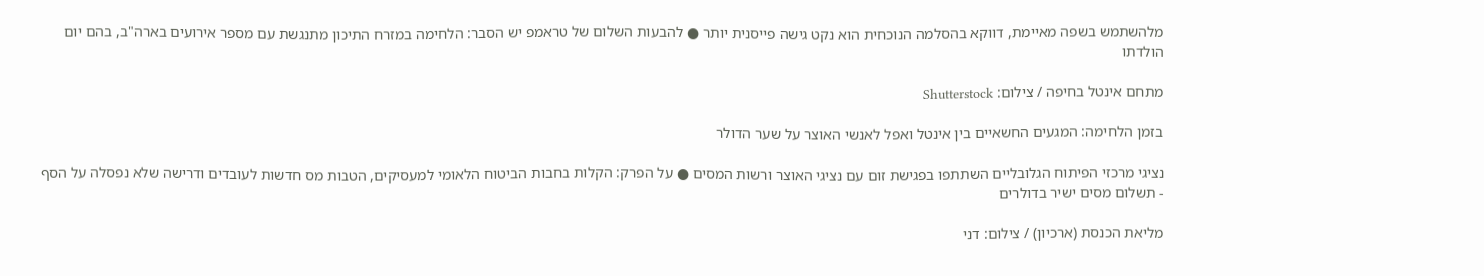מלהשתמש בשפה מאיימת, דווקא בהסלמה הנוכחית הוא נקט גישה פייסנית יותר ● להבעות השלום של טראמפ יש הסבר: הלחימה במזרח התיכון מתנגשת עם מספר אירועים בארה"ב, בהם יום הולדתו

מתחם אינטל בחיפה / צילום: Shutterstock

בזמן הלחימה: המגעים החשאיים בין אינטל ואפל לאנשי האוצר על שער הדולר

נציגי מרכזי הפיתוח הגלובליים השתתפו בפגישת זום עם נציגי האוצר ורשות המסים ● על הפרק: הקלות בחבות הביטוח הלאומי למעסיקים, הטבות מס חדשות לעובדים ודרישה שלא נפסלה על הסף - תשלום מסים ישיר בדולרים

מליאת הכנסת (ארכיון) / צילום: דני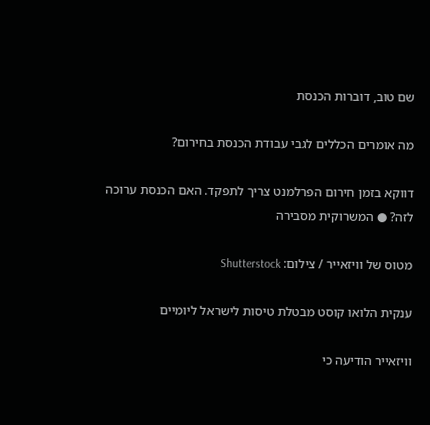שם טוב, דוברות הכנסת

מה אומרים הכללים לגבי עבודת הכנסת בחירום?

דווקא בזמן חירום הפרלמנט צריך לתפקד. האם הכנסת ערוכה לזה? ● המשרוקית מסבירה

מטוס של וויזאייר / צילום: Shutterstock

ענקית הלואו קוסט מבטלת טיסות לישראל ליומיים

וויזאייר הודיעה כי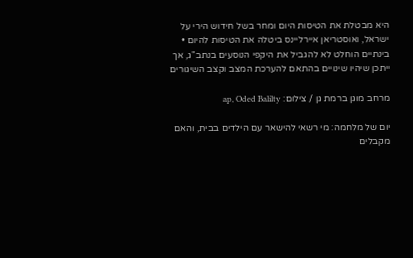היא מבטלת את הטיסות היום ומחר בשל חידוש הירי על ישראל, ואוסטריאן איירליינס ביטלה את הטיסות להיום • בינתיים הוחלט לא להגביל את היקפי הנוסעים בנתב"ג, אך ייתכן שיהיו שינויים בהתאם להערכת המצב וקצב השיגורים

מרחב מוגן ברמת גן / צילום: ap, Oded Balilty

יום של מלחמה: מי רשאי להישאר עם הילדים בבית, והאם מקבלים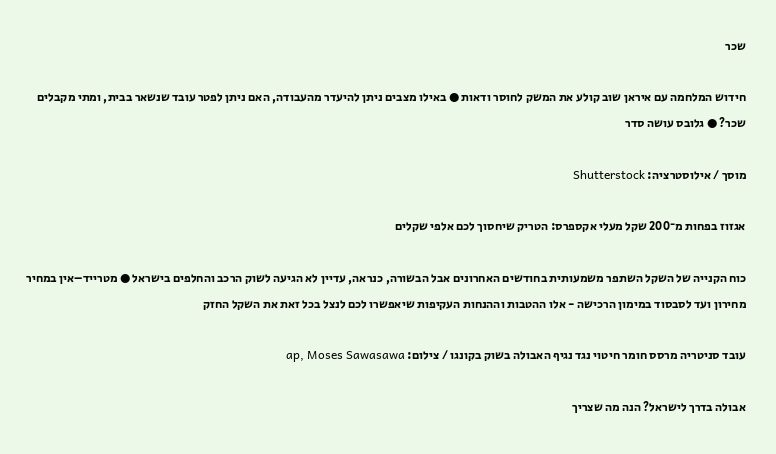שכר

חידוש המלחמה עם איראן שוב קולע את המשק לחוסר ודאות ● באילו מצבים ניתן להיעדר מהעבודה, האם ניתן לפטר עובד שנשאר בבית, ומתי מקבלים שכר? ● גלובס עושה סדר

מוסך / אילוסטרציה: Shutterstock

אגזוז בפחות מ־200 שקל מעלי אקספרס: הטריק שיחסוך לכם אלפי שקלים

כוח הקנייה של השקל השתפר משמעותית בחודשים האחרונים אבל הבשורה, כנראה, עדיין לא הגיעה לשוק הרכב והחלפים בישראל ● מטרייד–אין במחיר מחירון ועד לסבסוד במימון הרכישה - אלו ההטבות וההנחות העקיפות שיאפשרו לכם לנצל בכל זאת את השקל החזק

עובד סניטריה מרסס חומר חיטוי נגד נגיף האבולה בשוק בקונגו / צילום: ap, Moses Sawasawa

אבולה בדרך לישראל? הנה מה שצריך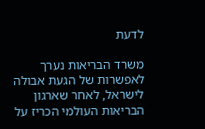לדעת

משרד הבריאות נערך לאפשרות של הגעת אבולה לישראל, לאחר שארגון הבריאות העולמי הכריז על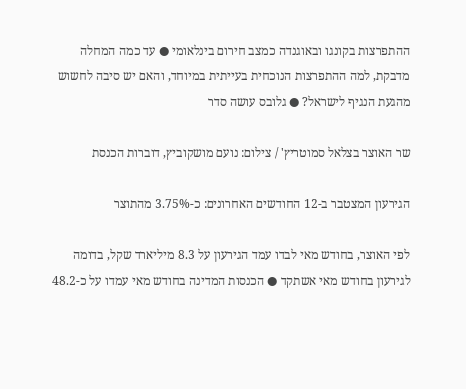ההתפרצות בקונגו ובאוגנדה כמצב חירום בינלאומי ● עד כמה המחלה מדבקת, למה ההתפרצות הנוכחית בעייתית במיוחד, והאם יש סיבה לחשוש מהגעת הנגיף לישראל? ● גלובס עושה סדר

שר האוצר בצלאל סמוטריץ' / צילום: נועם מושקוביץ, דוברות הכנסת

הגירעון המצטבר ב-12 החודשים האחרונים: כ-3.75% מהתוצר

לפי האוצר, בחודש מאי לבדו עמד הגירעון על 8.3 מיליארד שקל, בדומה לגירעון בחודש מאי אשתקד ● הכנסות המדינה בחודש מאי עמדו על כ-48.2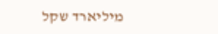מיליארד שקל